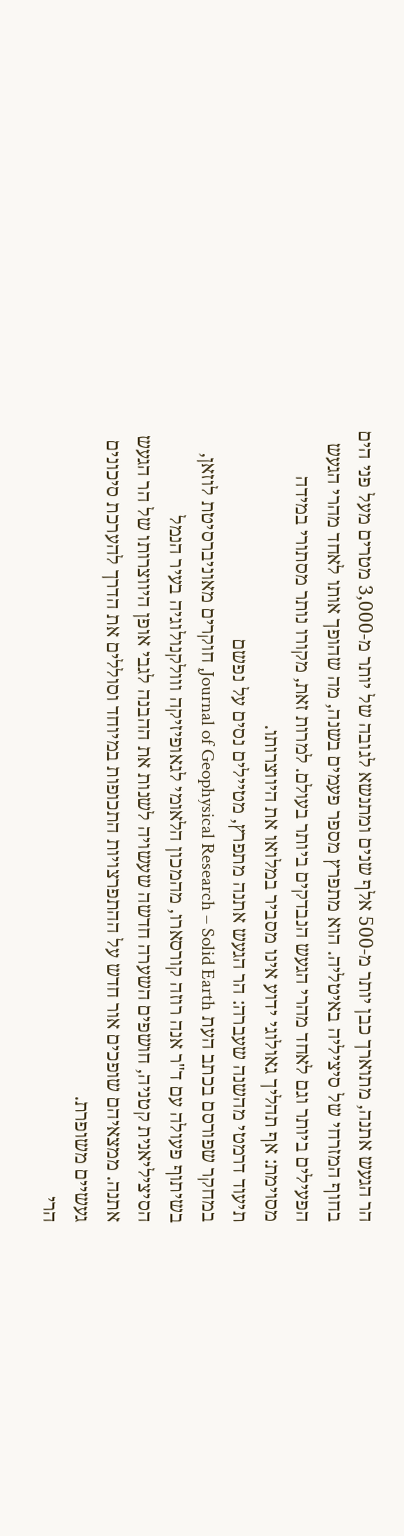הר הגעש אתנה, מתוארך כבן יותר מ-500 אלף שנים ומתנשא לגובה של יותר מ-3,000 מטרים מעל פני הים בחוף המזרחי של סיציליה באיטליה. הוא מתפרץ מספר פעמים בשנה, מה שהופך אותו לאחד מהרי הגעש הפעילים ביותר וגם לאחד מהרי הגעש הנבדקים ביותר בעולם. למרות זאת, מקורו נותר מסתורי במידה מסוימת: אף תהליך גאולוגי ידוע אינו מסביר במלואו את היווצרותו.
תיעוד דרמטי מהשנה שעברה: הר הגעש אתנה מתפרץ, מטיילים נסים על נפשם
במחקר שפורסם בכתב העת Journal of Geophysical Research – Solid Earth, חוקרים מאוניברסיטת לוזאן, בשיתוף פעולה עם ד"ר אנה רוזה קורסארו, מהמכון הלאומי לגאופיזיקה ווולקנולוגיה בעיר הנמל הסיציליאנית קטניה, חושפים השערה חדשה שעשויה לשנות את ההבנה לגבי אופן היווצרותו של הר הגעש אתנה. ממצאיהם שופכים אור חדש על ההתפרצויות התכופות במיוחד וסוללים את הדרך להערכת סיכונים געשיים משופרת.
הרי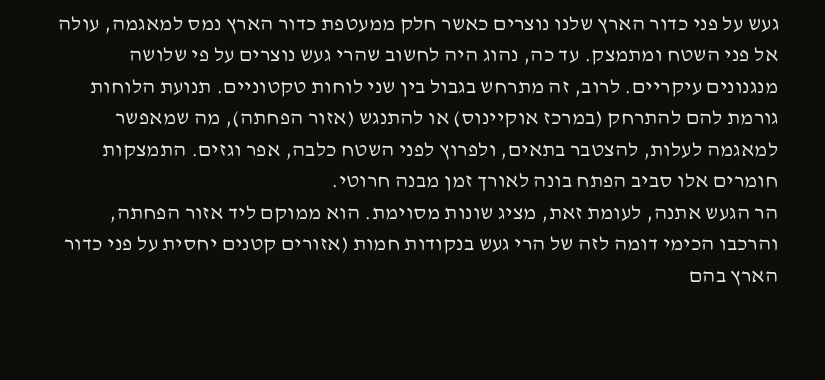געש על פני כדור הארץ שלנו נוצרים כאשר חלק ממעטפת כדור הארץ נמס למאגמה, עולה אל פני השטח ומתמצק. עד כה, נהוג היה לחשוב שהרי געש נוצרים על פי שלושה מנגנונים עיקריים. לרוב, זה מתרחש בגבול בין שני לוחות טקטוניים. תנועת הלוחות גורמת להם להתרחק (במרכז אוקיינוס) או להתנגש (אזור הפחתה), מה שמאפשר למאגמה לעלות, להצטבר בתאים, ולפרוץ לפני השטח כלבה, אפר וגזים. התמצקות חומרים אלו סביב הפתח בונה לאורך זמן מבנה חרוטי.
הר הגעש אתנה, לעומת זאת, מציג שונות מסוימת. הוא ממוקם ליד אזור הפחתה, והרכבו הכימי דומה לזה של הרי געש בנקודות חמות (אזורים קטנים יחסית על פני כדור הארץ בהם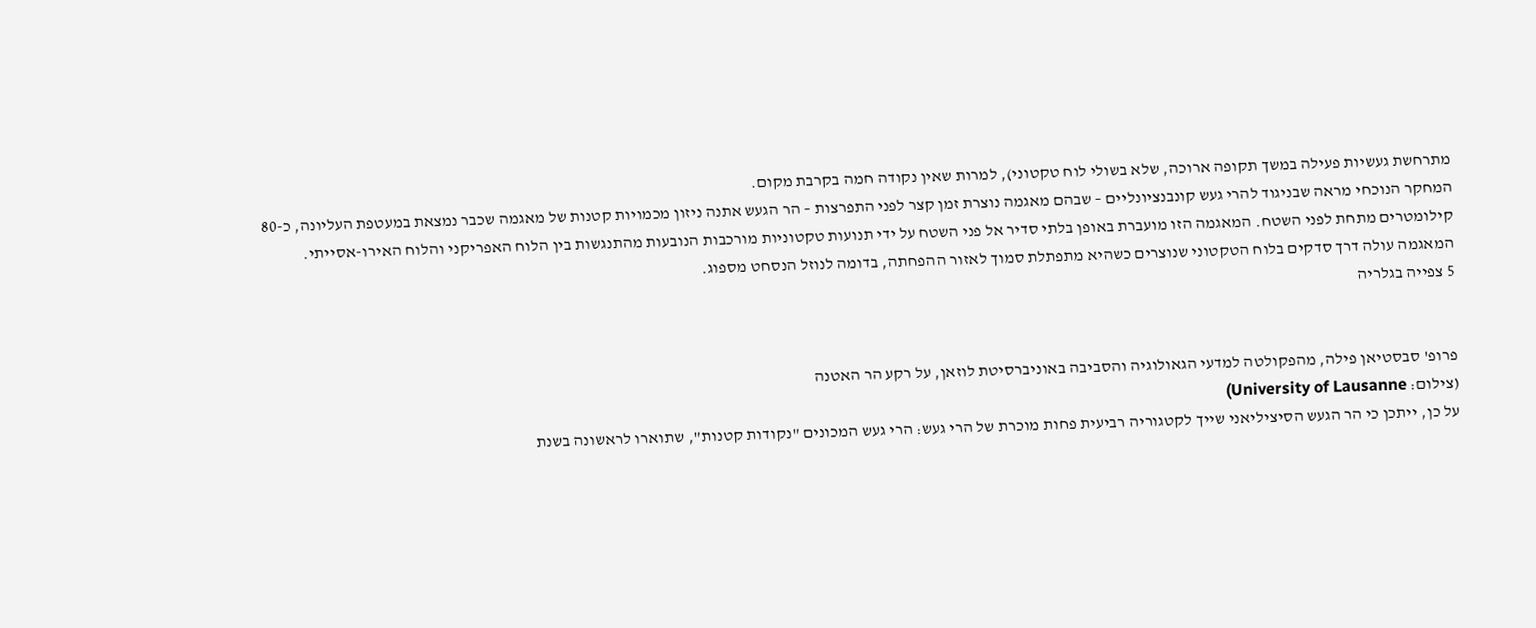מתרחשת געשיות פעילה במשך תקופה ארוכה, שלא בשולי לוח טקטוני), למרות שאין נקודה חמה בקרבת מקום.
המחקר הנוכחי מראה שבניגוד להרי געש קונבנציונליים – שבהם מאגמה נוצרת זמן קצר לפני התפרצות – הר הגעש אתנה ניזון מכמויות קטנות של מאגמה שכבר נמצאת במעטפת העליונה, כ-80 קילומטרים מתחת לפני השטח. המאגמה הזו מועברת באופן בלתי סדיר אל פני השטח על ידי תנועות טקטוניות מורכבות הנובעות מהתנגשות בין הלוח האפריקני והלוח האירו-אסייתי. המאגמה עולה דרך סדקים בלוח הטקטוני שנוצרים כשהיא מתפתלת סמוך לאזור ההפחתה, בדומה לנוזל הנסחט מספוג.
5 צפייה בגלריה


פרופ' סבסטיאן פילה, מהפקולטה למדעי הגאולוגיה והסביבה באוניברסיטת לוזאן, על רקע הר האטנה
(צילום: University of Lausanne)
על כן, ייתכן כי הר הגעש הסיציליאני שייך לקטגוריה רביעית פחות מוכרת של הרי געש: הרי געש המכונים "נקודות קטנות", שתוארו לראשונה בשנת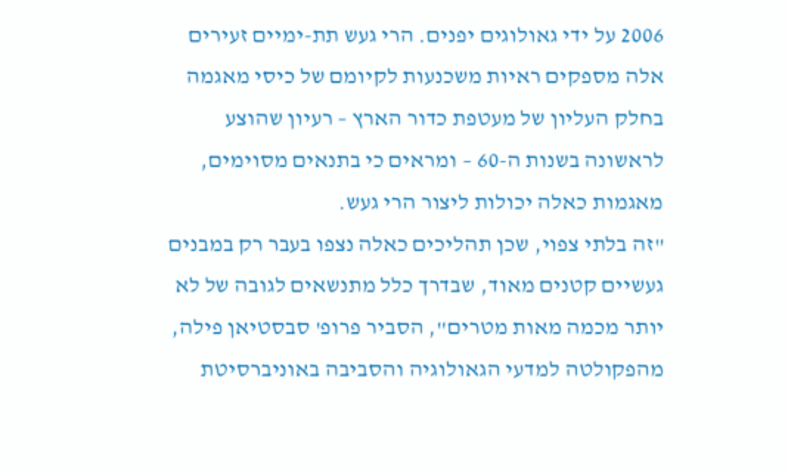2006 על ידי גאולוגים יפנים. הרי געש תת-ימיים זעירים אלה מספקים ראיות משכנעות לקיומם של כיסי מאגמה בחלק העליון של מעטפת כדור הארץ – רעיון שהוצע לראשונה בשנות ה-60 – ומראים כי בתנאים מסוימים, מאגמות כאלה יכולות ליצור הרי געש.
"זה בלתי צפוי, שכן תהליכים כאלה נצפו בעבר רק במבנים געשיים קטנים מאוד, שבדרך כלל מתנשאים לגובה של לא יותר מכמה מאות מטרים", הסביר פרופ' סבסטיאן פילה, מהפקולטה למדעי הגאולוגיה והסביבה באוניברסיטת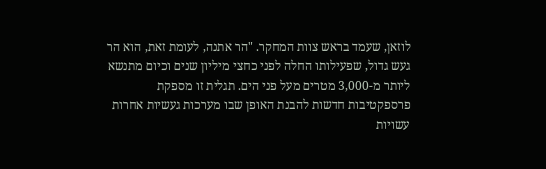לוזאן, שעמד בראש צוות המחקר. "הר אתנה, לעומת זאת, הוא הר געש גדול, שפעילותו החלה לפני כחצי מיליון שנים וכיום מתנשא ליותר מ-3,000 מטרים מעל פני הים. תגלית זו מספקת פרספקטיבות חדשות להבנת האופן שבו מערכות געשיות אחרות עשויות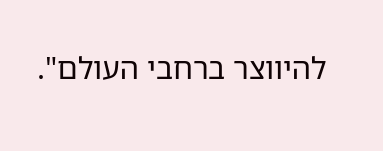להיווצר ברחבי העולם".